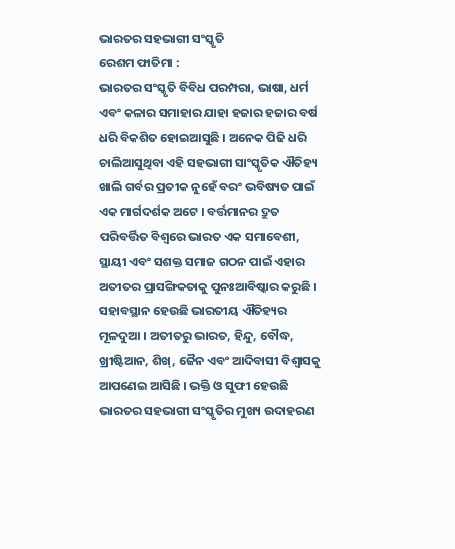ଭାରତର ସହଭାଗୀ ସଂସ୍କୃତି
ରେଶମ ଫାତିମା :
ଭାରତର ସଂସ୍କୃତି ବିବିଧ ପରମ୍ପରା, ଭାଷା, ଧର୍ମ ଏବଂ କଳାର ସମାହାର ଯାହା ହଜାର ହଜାର ବର୍ଷ ଧରି ବିକଶିତ ହୋଇଆସୁଛି । ଅନେକ ପିଢି ଧରି ଚାଲିଆସୁଥିବା ଏହି ସହଭାଗୀ ସାଂସ୍କୃତିକ ଐତିହ୍ୟ ଖାଲି ଗର୍ବର ପ୍ରତୀକ ନୁହେଁ ବରଂ ଭବିଷ୍ୟତ ପାଇଁ ଏକ ମାର୍ଗଦର୍ଶକ ଅଟେ । ବର୍ତ୍ତମାନର ଦ୍ରୁତ ପରିବର୍ତ୍ତିତ ବିଶ୍ୱରେ ଭାରତ ଏକ ସମାବେଶୀ, ସ୍ଥାୟୀ ଏବଂ ସଶକ୍ତ ସମାଜ ଗଠନ ପାଇଁ ଏହାର ଅତୀତର ପ୍ରାସଙ୍ଗିକତାକୁ ପୁନଃଆବିଷ୍କାର କରୁଛି ।
ସହାବସ୍ଥାନ ହେଉଛି ଭାରତୀୟ ଐତିହ୍ୟର ମୂଳଦୁଆ । ଅତୀତରୁ ଭାରତ, ହିନ୍ଦୁ, ବୌଦ୍ଧ, ଖ୍ରୀଷ୍ଟିଆନ, ଶିଖ୍, ଜୈନ ଏବଂ ଆଦିବାସୀ ବିଶ୍ୱାସକୁ ଆପଣେଇ ଆସିଛି । ଭକ୍ତି ଓ ସୁଫୀ ହେଉଛି ଭାରତର ସହଭାଗୀ ସଂସ୍କୃତିର ମୁଖ୍ୟ ଉଦାହରଣ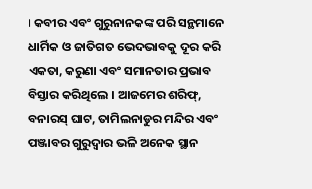। କବୀର ଏବଂ ଗୁରୁନାନକଙ୍କ ପରି ସନ୍ଥମାନେ ଧାର୍ମିକ ଓ ଜାତିଗତ ଭେଦଭାବକୁ ଦୂର କରି ଏକତା, କରୁଣା ଏବଂ ସମାନତାର ପ୍ରଭାବ ବିସ୍ତାର କରିଥିଲେ । ଆଜମେର ଶରିଫ୍, ବନାରସ୍ ଘାଟ, ତାମିଲନାଡୁର ମନ୍ଦିର ଏବଂ ପଞ୍ଜାବର ଗୁରୁଦ୍ୱାର ଭଳି ଅନେକ ସ୍ଥାନ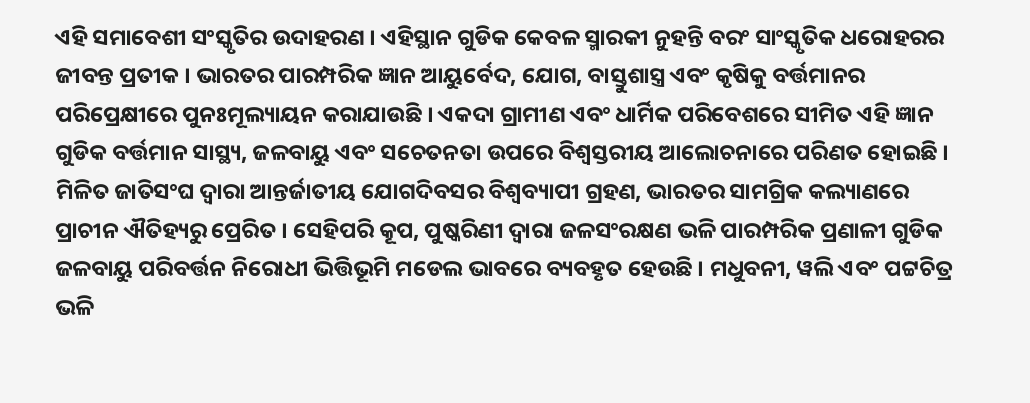ଏହି ସମାବେଶୀ ସଂସ୍କୃତିର ଉଦାହରଣ । ଏହିସ୍ଥାନ ଗୁଡିକ କେବଳ ସ୍ମାରକୀ ନୁହନ୍ତି ବରଂ ସାଂସ୍କୃତିକ ଧରୋହରର ଜୀବନ୍ତ ପ୍ରତୀକ । ଭାରତର ପାରମ୍ପରିକ ଜ୍ଞାନ ଆୟୁର୍ବେଦ, ଯୋଗ, ବାସ୍ତୁଶାସ୍ତ୍ର ଏବଂ କୃଷିକୁ ବର୍ତ୍ତମାନର ପରିପ୍ରେକ୍ଷୀରେ ପୁନଃମୂଲ୍ୟାୟନ କରାଯାଉଛି । ଏକଦା ଗ୍ରାମୀଣ ଏବଂ ଧାର୍ମିକ ପରିବେଶରେ ସୀମିତ ଏହି ଜ୍ଞାନ ଗୁଡିକ ବର୍ତ୍ତମାନ ସାସ୍ଥ୍ୟ, ଜଳବାୟୁ ଏବଂ ସଚେତନତା ଉପରେ ବିଶ୍ୱସ୍ତରୀୟ ଆଲୋଚନାରେ ପରିଣତ ହୋଇଛି । ମିଳିତ ଜାତିସଂଘ ଦ୍ୱାରା ଆନ୍ତର୍ଜାତୀୟ ଯୋଗଦିବସର ବିଶ୍ୱବ୍ୟାପୀ ଗ୍ରହଣ, ଭାରତର ସାମଗ୍ରିକ କଲ୍ୟାଣରେ ପ୍ରାଚୀନ ଐତିହ୍ୟରୁ ପ୍ରେରିତ । ସେହିପରି କୂପ, ପୁଷ୍କରିଣୀ ଦ୍ୱାରା ଜଳସଂରକ୍ଷଣ ଭଳି ପାରମ୍ପରିକ ପ୍ରଣାଳୀ ଗୁଡିକ ଜଳବାୟୁ ପରିବର୍ତ୍ତନ ନିରୋଧୀ ଭିତ୍ତିଭୂମି ମଡେଲ ଭାବରେ ବ୍ୟବହୃତ ହେଉଛି । ମଧୁବନୀ, ୱଲି ଏବଂ ପଟ୍ଟଚିତ୍ର ଭଳି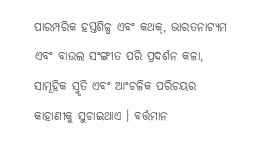ପାରମ୍ପରିକ ହସ୍ତଶିଳ୍ପ ଏବଂ କଥକ୍, ଭାରତନାଟ୍ୟମ ଏବଂ ବାଉଲ ସଂଙ୍ଗୀତ ପରି ପ୍ରଦର୍ଶନ କଳା, ସାମୂହିକ ସ୍ମୃତି ଏବଂ ଆଂଚଳିକ ପରିଚୟର କାହାଣୀକୁ ସୁଚାଇଥାଏ । ବର୍ତ୍ତମାନ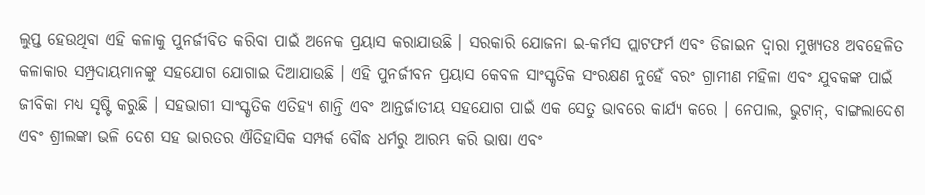ଲୁପ୍ତ ହେଉଥିବା ଏହି କଳାକୁ ପୁନର୍ଜୀବିତ କରିବା ପାଇଁ ଅନେକ ପ୍ରୟାସ କରାଯାଉଛି । ସରକାରି ଯୋଜନା ଇ-କର୍ମସ ପ୍ଲାଟଫର୍ମ ଏବଂ ଡିଜାଇନ ଦ୍ୱାରା ମୁଖ୍ୟତଃ ଅବହେଳିତ କଳାକାର ସମ୍ପ୍ରଦାୟମାନଙ୍କୁ ସହଯୋଗ ଯୋଗାଇ ଦିଆଯାଉଛି । ଏହି ପୁନର୍ଜୀବନ ପ୍ରୟାସ କେବଳ ସାଂସ୍କୃତିକ ସଂରକ୍ଷଣ ନୁହେଁ ବରଂ ଗ୍ରାମୀଣ ମହିଳା ଏବଂ ଯୁବକଙ୍କ ପାଇଁ ଜୀବିକା ମଧ୍ୟ ସୃଷ୍ଟି କରୁଛି । ସହଭାଗୀ ସାଂସ୍କୃତିକ ଏତିହ୍ୟ ଶାନ୍ତି ଏବଂ ଆନ୍ତର୍ଜାତୀୟ ସହଯୋଗ ପାଇଁ ଏକ ସେତୁ ଭାବରେ କାର୍ଯ୍ୟ କରେ । ନେପାଲ, ଭୁଟାନ୍, ବାଙ୍ଗଲାଦେଶ ଏବଂ ଶ୍ରୀଲଙ୍କା ଭଳି ଦେଶ ସହ ଭାରତର ଐତିହାସିକ ସମ୍ପର୍କ ବୌଦ୍ଧ ଧର୍ମରୁ ଆରମ୍ଭ କରି ଭାଷା ଏବଂ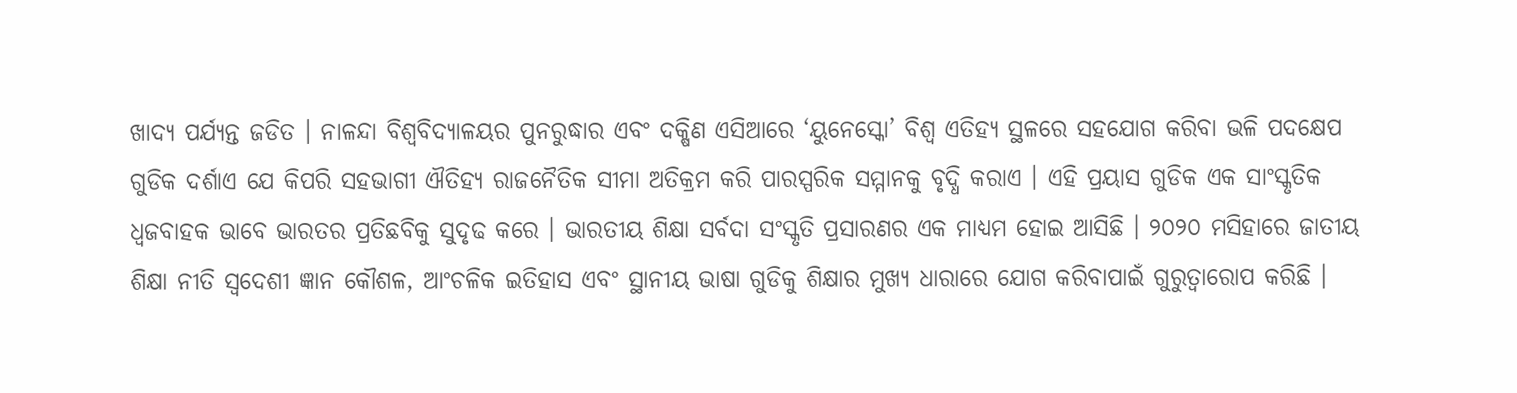ଖାଦ୍ୟ ପର୍ଯ୍ୟନ୍ତ ଜଡିତ । ନାଳନ୍ଦା ବିଶ୍ୱବିଦ୍ୟାଳୟର ପୁନରୁଦ୍ଧାର ଏବଂ ଦକ୍ଷିଣ ଏସିଆରେ ‘ୟୁନେସ୍କୋ’ ବିଶ୍ୱ ଏତିହ୍ୟ ସ୍ଥଳରେ ସହଯୋଗ କରିବା ଭଳି ପଦକ୍ଷେପ ଗୁଡିକ ଦର୍ଶାଏ ଯେ କିପରି ସହଭାଗୀ ଐତିହ୍ୟ ରାଜନୈତିକ ସୀମା ଅତିକ୍ରମ କରି ପାରସ୍ପରିକ ସମ୍ମାନକୁ ବୃଦ୍ଧି କରାଏ । ଏହି ପ୍ରୟାସ ଗୁଡିକ ଏକ ସାଂସ୍କୃତିକ ଧ୍ୱଜବାହକ ଭାବେ ଭାରତର ପ୍ରତିଛବିକୁ ସୁଦୃଢ କରେ । ଭାରତୀୟ ଶିକ୍ଷା ସର୍ବଦା ସଂସ୍କୃତି ପ୍ରସାରଣର ଏକ ମାଧ୍ୟମ ହୋଇ ଆସିଛି । ୨୦୨୦ ମସିହାରେ ଜାତୀୟ ଶିକ୍ଷା ନୀତି ସ୍ୱଦେଶୀ ଜ୍ଞାନ କୌଶଳ, ଆଂଚଳିକ ଇତିହାସ ଏବଂ ସ୍ଥାନୀୟ ଭାଷା ଗୁଡିକୁ ଶିକ୍ଷାର ମୁଖ୍ୟ ଧାରାରେ ଯୋଗ କରିବାପାଇଁ ଗୁରୁତ୍ୱାରୋପ କରିଛି ।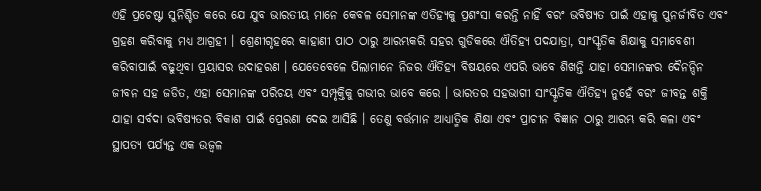ଏହି ପ୍ରଚେଷ୍ଟା ସୁନିଶ୍ଚିତ କରେ ଯେ ଯୁବ ଭାରତୀୟ ମାନେ କେବଳ ସେମାନଙ୍କ ଏତିହ୍ୟକୁ ପ୍ରଶଂସା କରନ୍ତି ନାହିଁ ବରଂ ଭବିଷ୍ୟତ ପାଇଁ ଏହାକୁ ପୁନର୍ଜୀବିତ ଏବଂ ଗ୍ରହଣ କରିବାକୁ ମଧ୍ୟ ଆଗ୍ରହୀ । ଶ୍ରେଣୀଗୃହରେ କାହାଣୀ ପାଠ ଠାରୁ ଆରମ୍ଭକରି ସହର ଗୁଡିକରେ ଐତିହ୍ୟ ପଦଯାତ୍ରା, ସାଂସ୍କୃତିକ ଶିକ୍ଷାକୁ ସମାବେଶୀ କରିବାପାଇଁ ବଢୁଥିବା ପ୍ରୟାସର ଉଦାହରଣ । ଯେତେବେଳେ ପିଲାମାନେ ନିଜର ଐତିହ୍ୟ ବିଷୟରେ ଏପରି ଭାବେ ଶିଖନ୍ତି ଯାହା ସେମାନଙ୍କର ଦୈନନ୍ଦିନ ଜୀବନ ସହ ଜଡିତ, ଏହା ସେମାନଙ୍କ ପରିଚୟ ଏବଂ ସମ୍ପୃକ୍ତିକୁ ଗଭୀର ଭାବେ କରେ । ଭାରତର ସହଭାଗୀ ସାଂସ୍କୃତିକ ଐତିହ୍ୟ ନୁହେଁ ବରଂ ଜୀବନ୍ତ ଶକ୍ତି ଯାହା ସର୍ବଦା ଭବିଷ୍ୟତର ବିକାଶ ପାଇଁ ପ୍ରେରଣା ଦେଇ ଆସିଛି । ତେଣୁ ବର୍ତ୍ତମାନ ଆଧ୍ୟାତ୍ମିକ ଶିକ୍ଷା ଏବଂ ପ୍ରାଚୀନ ବିଜ୍ଞାନ ଠାରୁ ଆରମ୍ଭ କରି କଳା ଏବଂ ସ୍ଥାପତ୍ୟ ପର୍ଯ୍ୟନ୍ତ ଏକ ଉଜ୍ୱଳ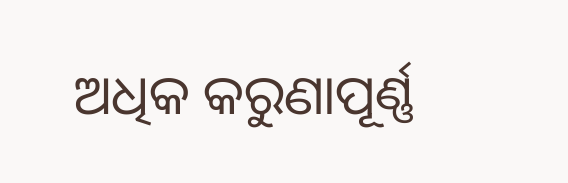ଅଧିକ କରୁଣାପୂର୍ଣ୍ଣ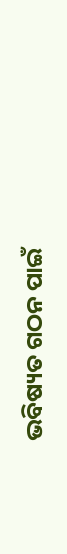ଭବିଷ୍ୟତ ଗଠନ ପାଇଁ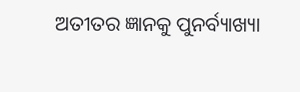ଅତୀତର ଜ୍ଞାନକୁ ପୁନର୍ବ୍ୟାଖ୍ୟା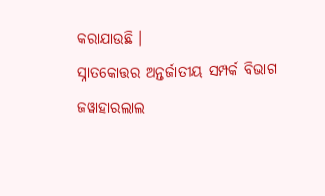କରାଯାଉଛି ।
ସ୍ନାତକୋତ୍ତର ଅନ୍ତର୍ଜାତୀୟ ସମ୍ପର୍କ ବିଭାଗ
ଜୱାହାରଲାଲ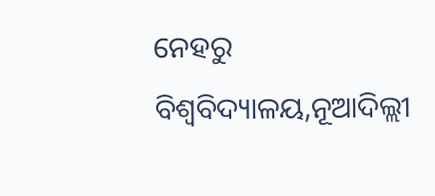ନେହରୁ ବିଶ୍ୱବିଦ୍ୟାଳୟ,ନୂଆଦିଲ୍ଲୀ